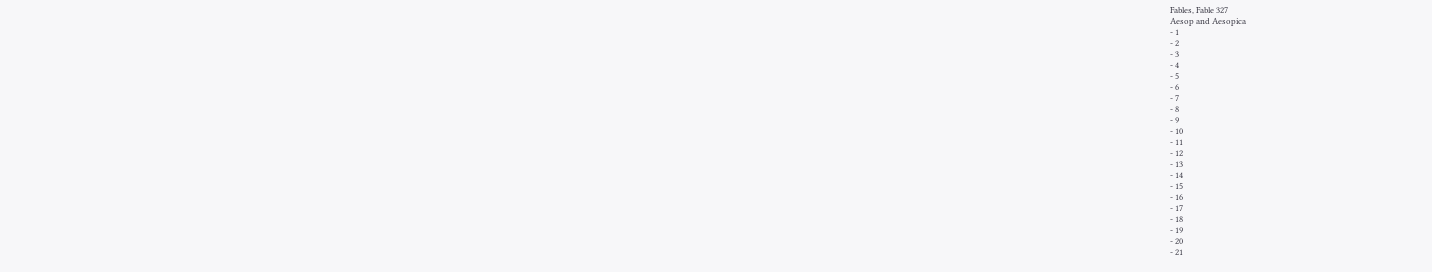Fables, Fable 327
Aesop and Aesopica
- 1
- 2
- 3
- 4
- 5
- 6
- 7
- 8
- 9
- 10
- 11
- 12
- 13
- 14
- 15
- 16
- 17
- 18
- 19
- 20
- 21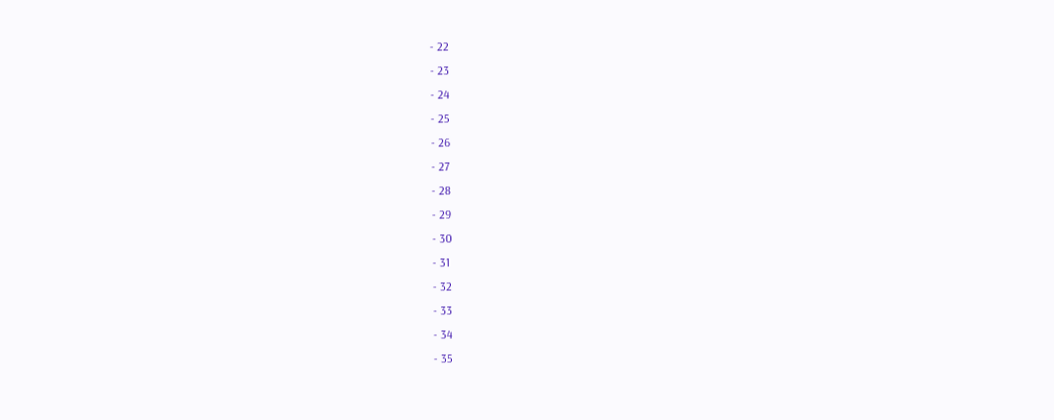- 22
- 23
- 24
- 25
- 26
- 27
- 28
- 29
- 30
- 31
- 32
- 33
- 34
- 35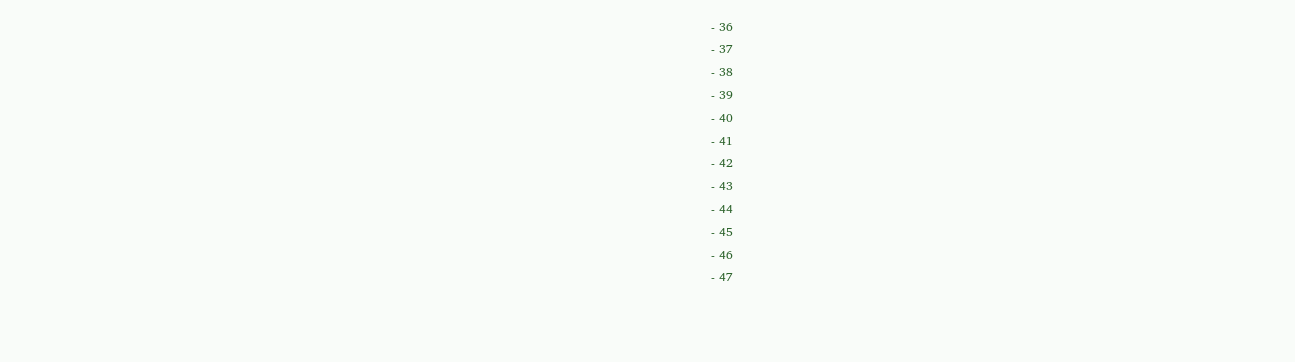- 36
- 37
- 38
- 39
- 40
- 41
- 42
- 43
- 44
- 45
- 46
- 47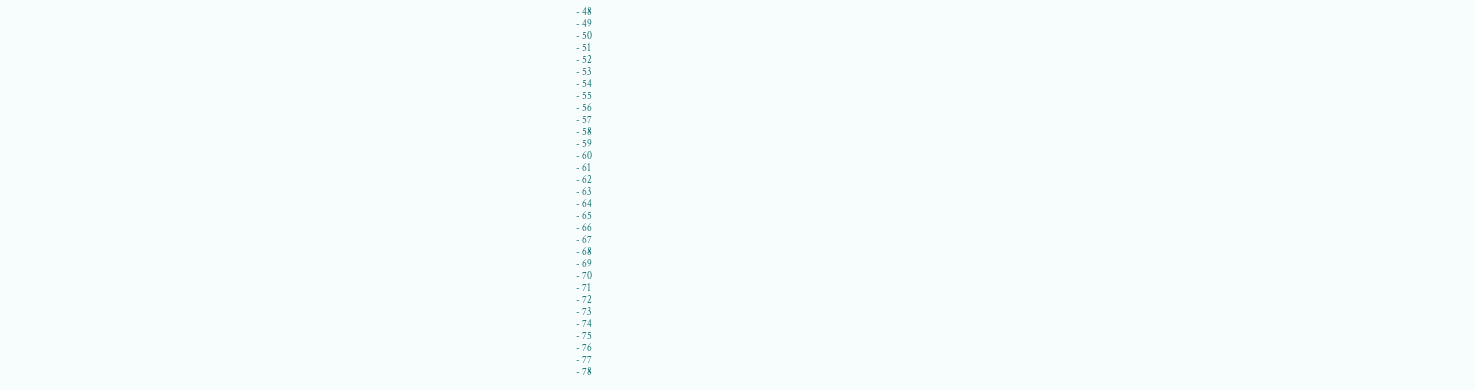- 48
- 49
- 50
- 51
- 52
- 53
- 54
- 55
- 56
- 57
- 58
- 59
- 60
- 61
- 62
- 63
- 64
- 65
- 66
- 67
- 68
- 69
- 70
- 71
- 72
- 73
- 74
- 75
- 76
- 77
- 78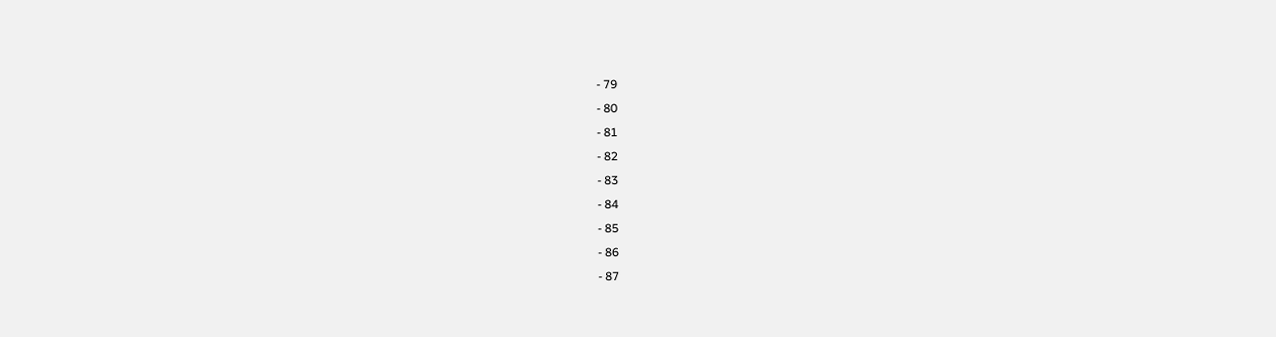- 79
- 80
- 81
- 82
- 83
- 84
- 85
- 86
- 87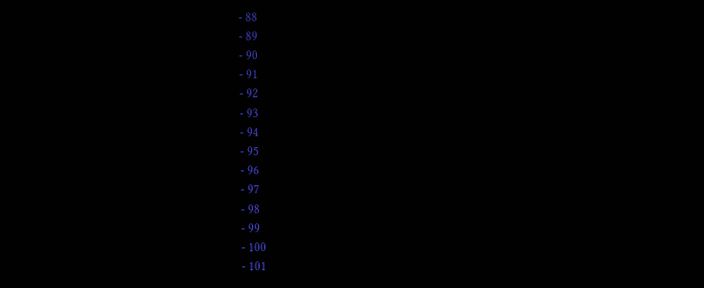- 88
- 89
- 90
- 91
- 92
- 93
- 94
- 95
- 96
- 97
- 98
- 99
- 100
- 101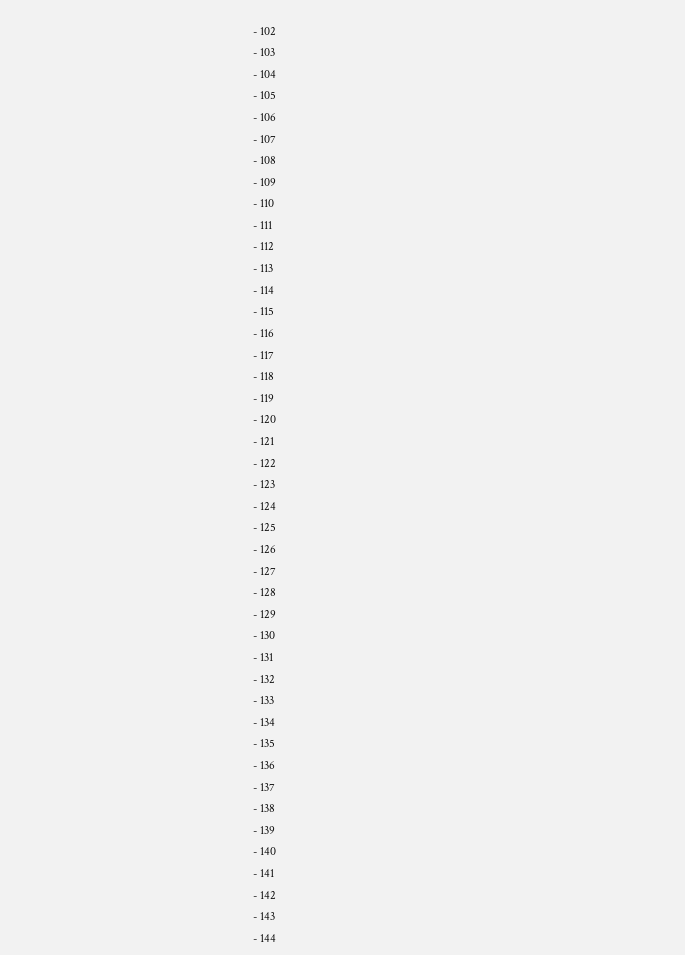- 102
- 103
- 104
- 105
- 106
- 107
- 108
- 109
- 110
- 111
- 112
- 113
- 114
- 115
- 116
- 117
- 118
- 119
- 120
- 121
- 122
- 123
- 124
- 125
- 126
- 127
- 128
- 129
- 130
- 131
- 132
- 133
- 134
- 135
- 136
- 137
- 138
- 139
- 140
- 141
- 142
- 143
- 144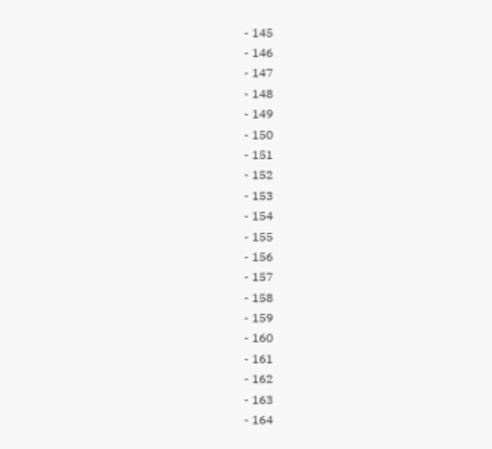- 145
- 146
- 147
- 148
- 149
- 150
- 151
- 152
- 153
- 154
- 155
- 156
- 157
- 158
- 159
- 160
- 161
- 162
- 163
- 164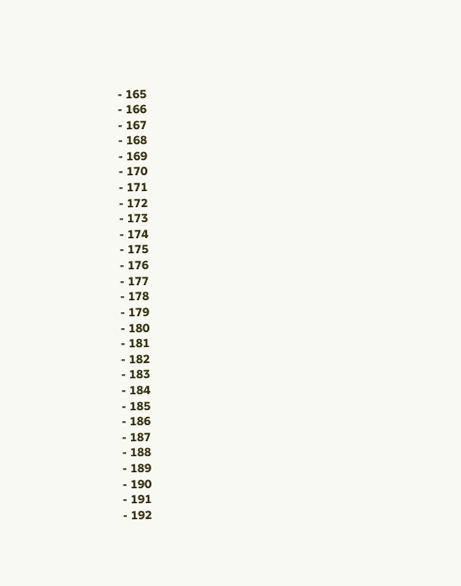- 165
- 166
- 167
- 168
- 169
- 170
- 171
- 172
- 173
- 174
- 175
- 176
- 177
- 178
- 179
- 180
- 181
- 182
- 183
- 184
- 185
- 186
- 187
- 188
- 189
- 190
- 191
- 192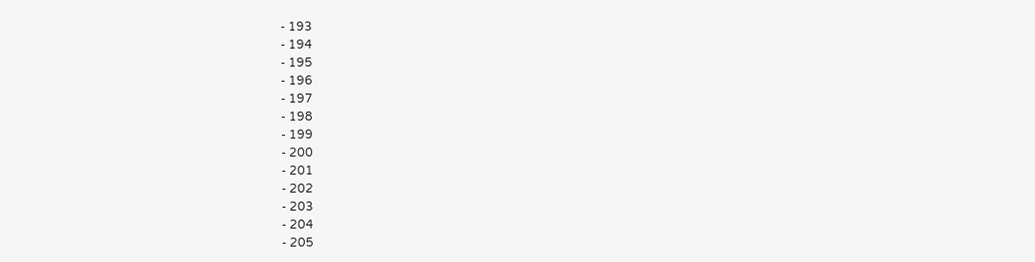- 193
- 194
- 195
- 196
- 197
- 198
- 199
- 200
- 201
- 202
- 203
- 204
- 205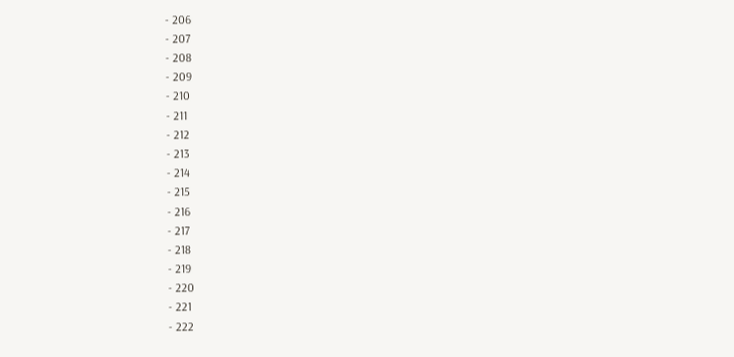- 206
- 207
- 208
- 209
- 210
- 211
- 212
- 213
- 214
- 215
- 216
- 217
- 218
- 219
- 220
- 221
- 222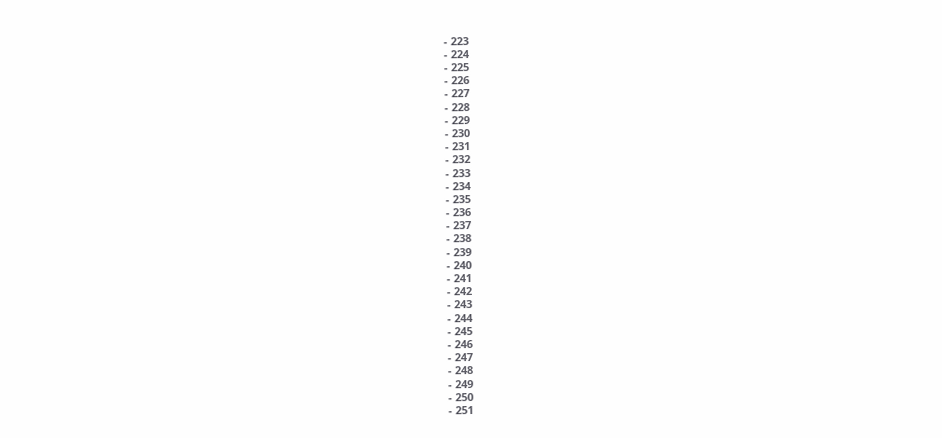- 223
- 224
- 225
- 226
- 227
- 228
- 229
- 230
- 231
- 232
- 233
- 234
- 235
- 236
- 237
- 238
- 239
- 240
- 241
- 242
- 243
- 244
- 245
- 246
- 247
- 248
- 249
- 250
- 251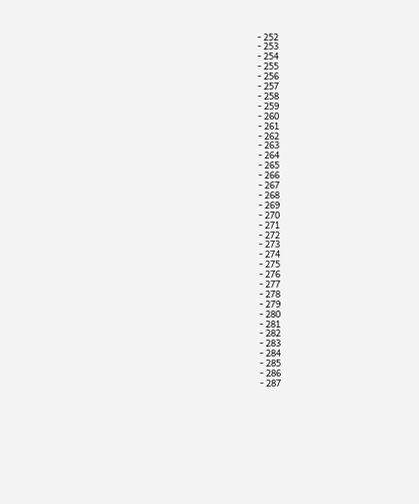- 252
- 253
- 254
- 255
- 256
- 257
- 258
- 259
- 260
- 261
- 262
- 263
- 264
- 265
- 266
- 267
- 268
- 269
- 270
- 271
- 272
- 273
- 274
- 275
- 276
- 277
- 278
- 279
- 280
- 281
- 282
- 283
- 284
- 285
- 286
- 287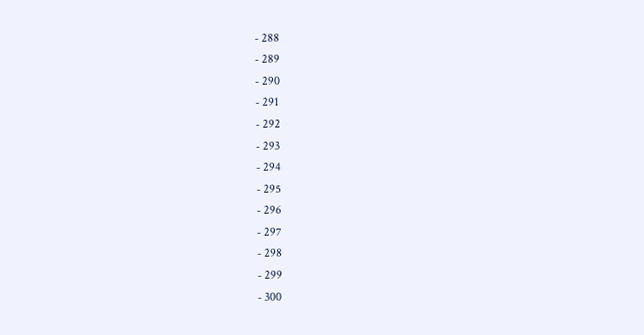- 288
- 289
- 290
- 291
- 292
- 293
- 294
- 295
- 296
- 297
- 298
- 299
- 300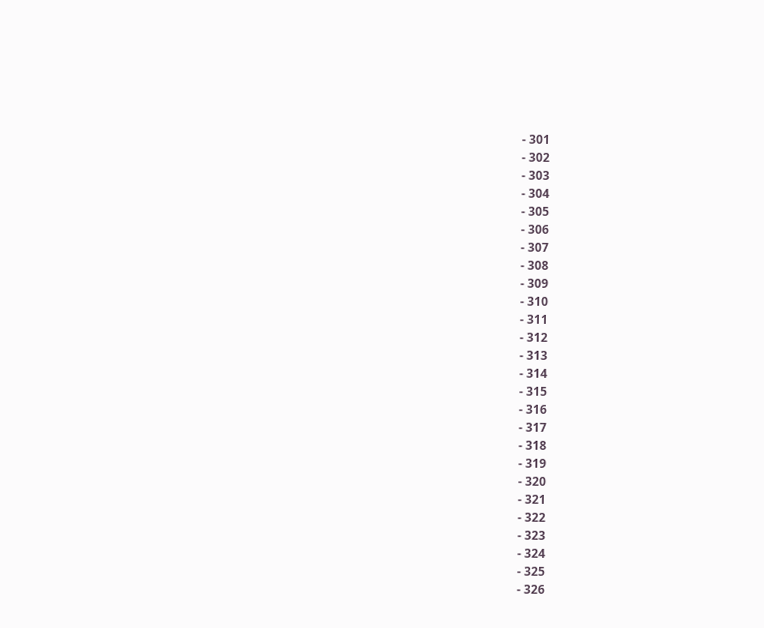- 301
- 302
- 303
- 304
- 305
- 306
- 307
- 308
- 309
- 310
- 311
- 312
- 313
- 314
- 315
- 316
- 317
- 318
- 319
- 320
- 321
- 322
- 323
- 324
- 325
- 326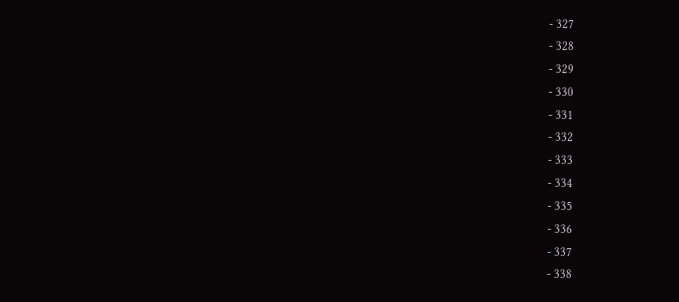- 327
- 328
- 329
- 330
- 331
- 332
- 333
- 334
- 335
- 336
- 337
- 338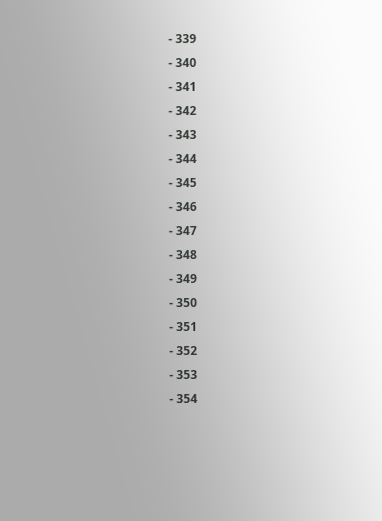- 339
- 340
- 341
- 342
- 343
- 344
- 345
- 346
- 347
- 348
- 349
- 350
- 351
- 352
- 353
- 354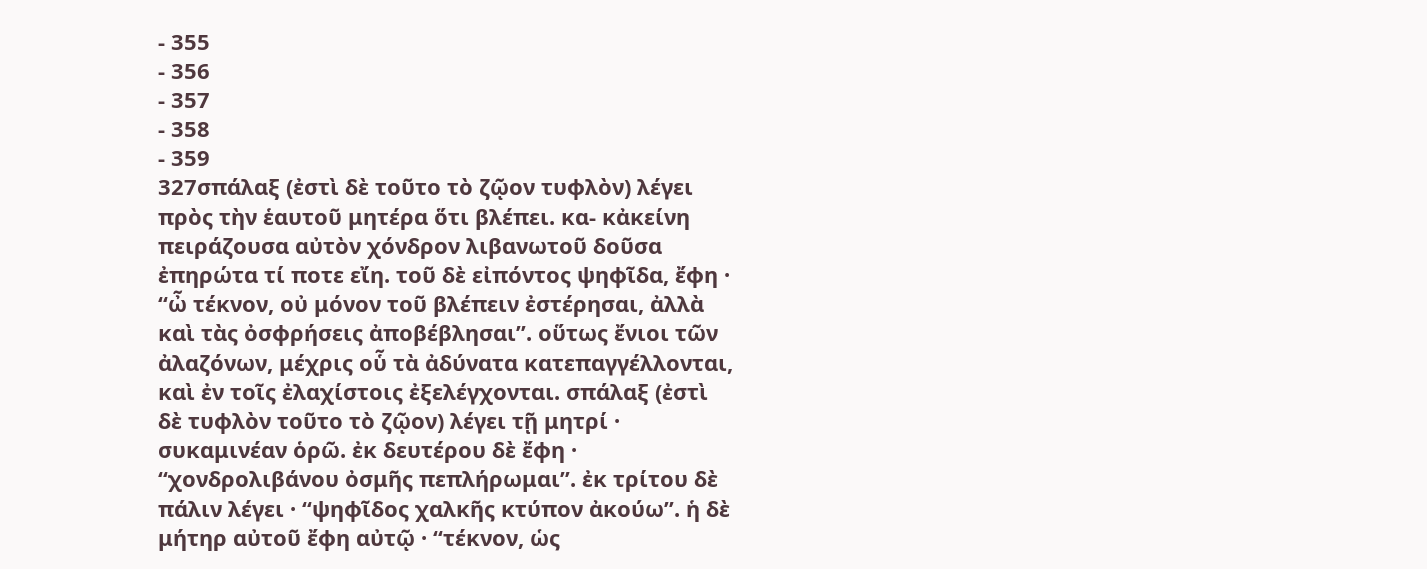- 355
- 356
- 357
- 358
- 359
327σπάλαξ (ἐστὶ δὲ τοῦτο τὸ ζῷον τυφλὸν) λέγει πρὸς τὴν ἑαυτοῦ μητέρα ὅτι βλέπει. κα- κἀκείνη πειράζουσα αὐτὸν χόνδρον λιβανωτοῦ δοῦσα ἐπηρώτα τί ποτε εἴη. τοῦ δὲ εἰπόντος ψηφῖδα, ἔφη · “ὦ τέκνον, οὐ μόνον τοῦ βλέπειν ἐστέρησαι, ἀλλὰ καὶ τὰς ὀσφρήσεις ἀποβέβλησαι”. οὕτως ἔνιοι τῶν ἀλαζόνων, μέχρις οὗ τὰ ἀδύνατα κατεπαγγέλλονται, καὶ ἐν τοῖς ἐλαχίστοις ἐξελέγχονται. σπάλαξ (ἐστὶ δὲ τυφλὸν τοῦτο τὸ ζῷον) λέγει τῇ μητρί · συκαμινέαν ὁρῶ. ἐκ δευτέρου δὲ ἔφη · “χονδρολιβάνου ὀσμῆς πεπλήρωμαι”. ἐκ τρίτου δὲ πάλιν λέγει · “ψηφῖδος χαλκῆς κτύπον ἀκούω”. ἡ δὲ μήτηρ αὐτοῦ ἔφη αὐτῷ · “τέκνον, ὡς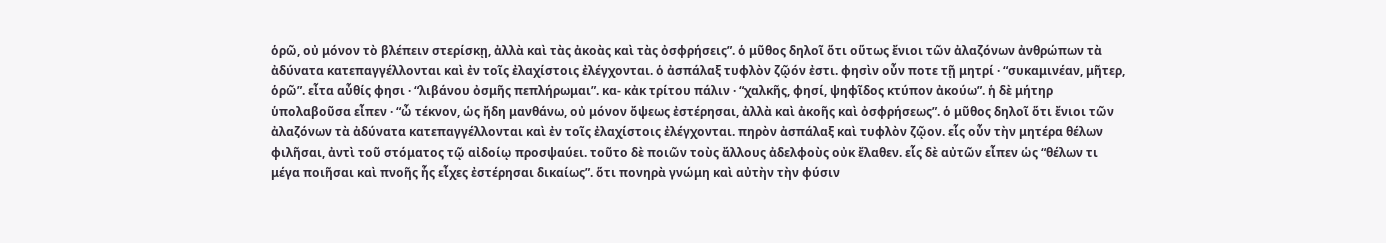ὁρῶ, οὐ μόνον τὸ βλέπειν στερίσκῃ, ἀλλὰ καὶ τὰς ἀκοὰς καὶ τὰς ὀσφρήσεις”. ὁ μῦθος δηλοῖ ὅτι οὕτως ἔνιοι τῶν ἀλαζόνων ἀνθρώπων τὰ ἀδύνατα κατεπαγγέλλονται καὶ ἐν τοῖς ἐλαχίστοις ἐλέγχονται. ὁ ἀσπάλαξ τυφλὸν ζῷόν ἐστι. φησὶν οὖν ποτε τῇ μητρί · “συκαμινέαν, μῆτερ, ὁρῶ”. εἶτα αὖθίς φησι · “λιβάνου ὀσμῆς πεπλήρωμαι”. κα- κἀκ τρίτου πάλιν · “χαλκῆς, φησί, ψηφῖδος κτύπον ἀκούω”. ἡ δὲ μήτηρ ὑπολαβοῦσα εἶπεν · “ὦ τέκνον, ὡς ἤδη μανθάνω, οὐ μόνον ὄψεως ἐστέρησαι, ἀλλὰ καὶ ἀκοῆς καὶ ὀσφρήσεως”. ὁ μῦθος δηλοῖ ὅτι ἔνιοι τῶν ἀλαζόνων τὰ ἀδύνατα κατεπαγγέλλονται καὶ ἐν τοῖς ἐλαχίστοις ἐλέγχονται. πηρὸν ἀσπάλαξ καὶ τυφλὸν ζῷον. εἷς οὖν τὴν μητέρα θέλων φιλῆσαι, ἀντὶ τοῦ στόματος τῷ αἰδοίῳ προσψαύει. τοῦτο δὲ ποιῶν τοὺς ἄλλους ἀδελφοὺς οὐκ ἔλαθεν. εἷς δὲ αὐτῶν εἶπεν ὡς “θέλων τι μέγα ποιῆσαι καὶ πνοῆς ἧς εἶχες ἐστέρησαι δικαίως”. ὅτι πονηρὰ γνώμη καὶ αὐτὴν τὴν φύσιν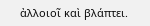ἀλλοιοῖ καὶ βλάπτει.